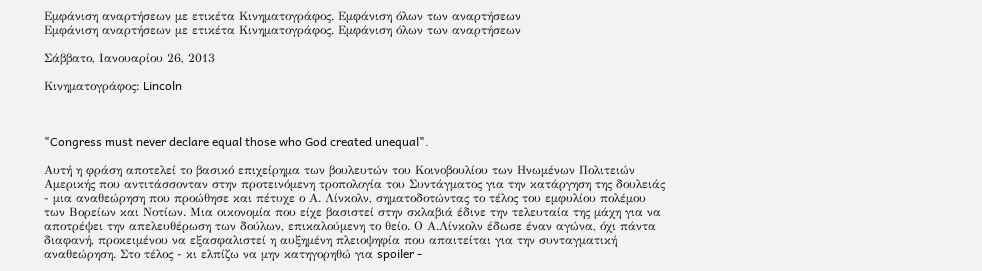Εμφάνιση αναρτήσεων με ετικέτα Κινηματογράφος. Εμφάνιση όλων των αναρτήσεων
Εμφάνιση αναρτήσεων με ετικέτα Κινηματογράφος. Εμφάνιση όλων των αναρτήσεων

Σάββατο, Ιανουαρίου 26, 2013

Κινηματογράφος: Lincoln



"Congress must never declare equal those who God created unequal".

Aυτή η φράση αποτελεί το βασικό επιχείρημα των βουλευτών του Κοινοβουλίου των Ηνωμένων Πολιτειών Αμερικής που αντιτάσσονταν στην προτεινόμενη τροπολογία του Συντάγματος για την κατάργηση της δουλειάς - μια αναθεώρηση που προώθησε και πέτυχε ο Α. Λίνκολν, σηματοδοτώντας το τέλος του εμφυλίου πολέμου των Βορείων και Νοτίων. Μια οικονομία που είχε βασιστεί στην σκλαβιά έδινε την τελευταία της μάχη για να αποτρέψει την απελευθέρωση των δούλων, επικαλούμενη το θείο. Ο Α.Λίνκολν έδωσε έναν αγώνα, όχι πάντα διαφανή, προκειμένου να εξασφαλιστεί η αυξημένη πλειοψηφία που απαιτείται για την συνταγματική αναθεώρηση. Στο τέλος - κι ελπίζω να μην κατηγορηθώ για spoiler -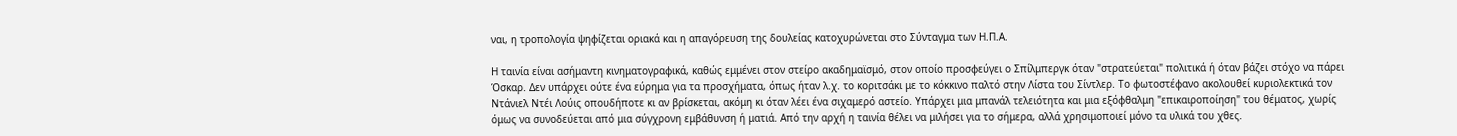ναι, η τροπολογία ψηφίζεται οριακά και η απαγόρευση της δουλείας κατοχυρώνεται στο Σύνταγμα των Η.Π.Α.

Η ταινία είναι ασήμαντη κινηματογραφικά, καθώς εμμένει στον στείρο ακαδημαϊσμό, στον οποίο προσφεύγει ο Σπίλμπεργκ όταν "στρατεύεται" πολιτικά ή όταν βάζει στόχο να πάρει Όσκαρ. Δεν υπάρχει ούτε ένα εύρημα για τα προσχήματα, όπως ήταν λ.χ. το κοριτσάκι με το κόκκινο παλτό στην Λίστα του Σίντλερ. Το φωτοστέφανο ακολουθεί κυριολεκτικά τον Ντάνιελ Ντέι Λούις οπουδήποτε κι αν βρίσκεται, ακόμη κι όταν λέει ένα σιχαμερό αστείο. Υπάρχει μια μπανάλ τελειότητα και μια εξόφθαλμη "επικαιροποίηση" του θέματος, χωρίς όμως να συνοδεύεται από μια σύγχρονη εμβάθυνση ή ματιά. Από την αρχή η ταινία θέλει να μιλήσει για το σήμερα, αλλά χρησιμοποιεί μόνο τα υλικά του χθες.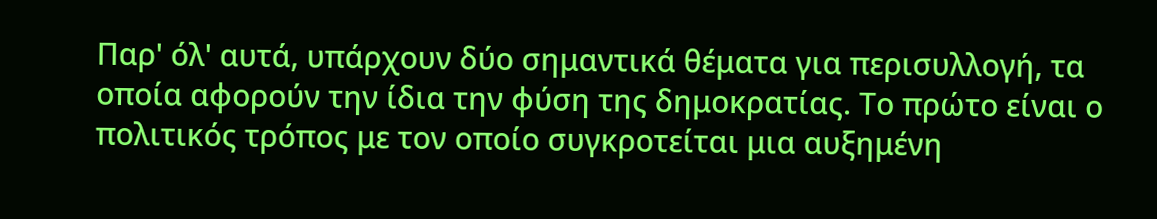Παρ' όλ' αυτά, υπάρχουν δύο σημαντικά θέματα για περισυλλογή, τα οποία αφορούν την ίδια την φύση της δημοκρατίας. Το πρώτο είναι ο πολιτικός τρόπος με τον οποίο συγκροτείται μια αυξημένη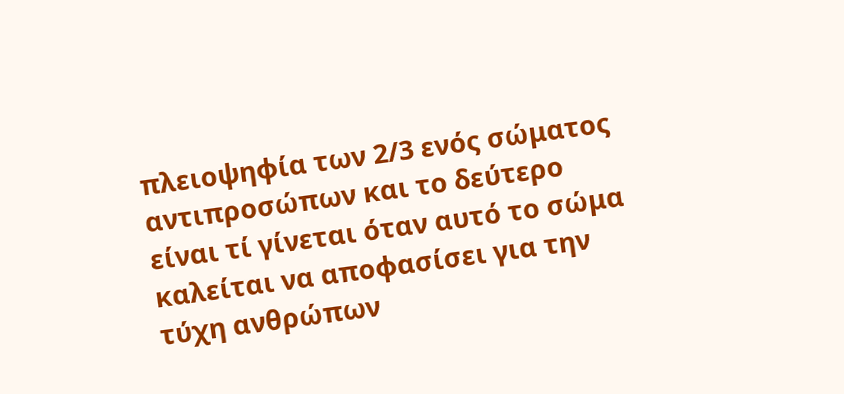πλειοψηφία των 2/3 ενός σώματος αντιπροσώπων και το δεύτερο είναι τί γίνεται όταν αυτό το σώμα καλείται να αποφασίσει για την τύχη ανθρώπων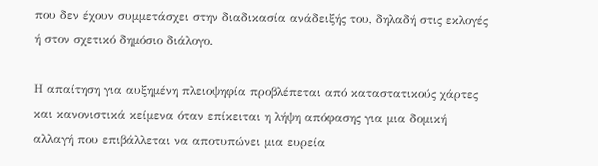που δεν έχουν συμμετάσχει στην διαδικασία ανάδειξής του, δηλαδή στις εκλογές ή στον σχετικό δημόσιο διάλογο.

Η απαίτηση για αυξημένη πλειοψηφία προβλέπεται από καταστατικούς χάρτες και κανονιστικά κείμενα όταν επίκειται η λήψη απόφασης για μια δομική αλλαγή που επιβάλλεται να αποτυπώνει μια ευρεία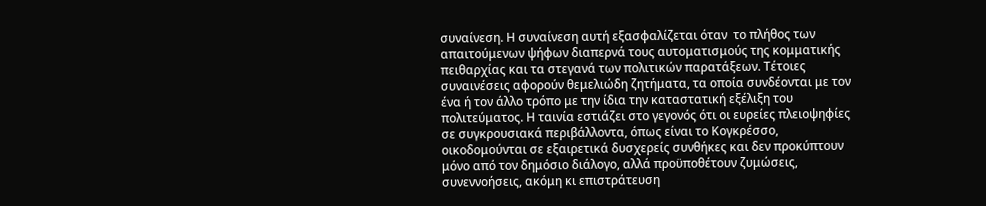συναίνεση. Η συναίνεση αυτή εξασφαλίζεται όταν  το πλήθος των απαιτούμενων ψήφων διαπερνά τους αυτοματισμούς της κομματικής πειθαρχίας και τα στεγανά των πολιτικών παρατάξεων. Τέτοιες συναινέσεις αφορούν θεμελιώδη ζητήματα, τα οποία συνδέονται με τον ένα ή τον άλλο τρόπο με την ίδια την καταστατική εξέλιξη του πολιτεύματος. Η ταινία εστιάζει στο γεγονός ότι οι ευρείες πλειοψηφίες σε συγκρουσιακά περιβάλλοντα, όπως είναι το Κογκρέσσο, οικοδομούνται σε εξαιρετικά δυσχερείς συνθήκες και δεν προκύπτουν μόνο από τον δημόσιο διάλογο, αλλά προϋποθέτουν ζυμώσεις, συνεννοήσεις, ακόμη κι επιστράτευση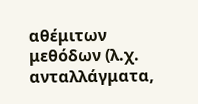αθέμιτων μεθόδων (λ.χ. ανταλλάγματα,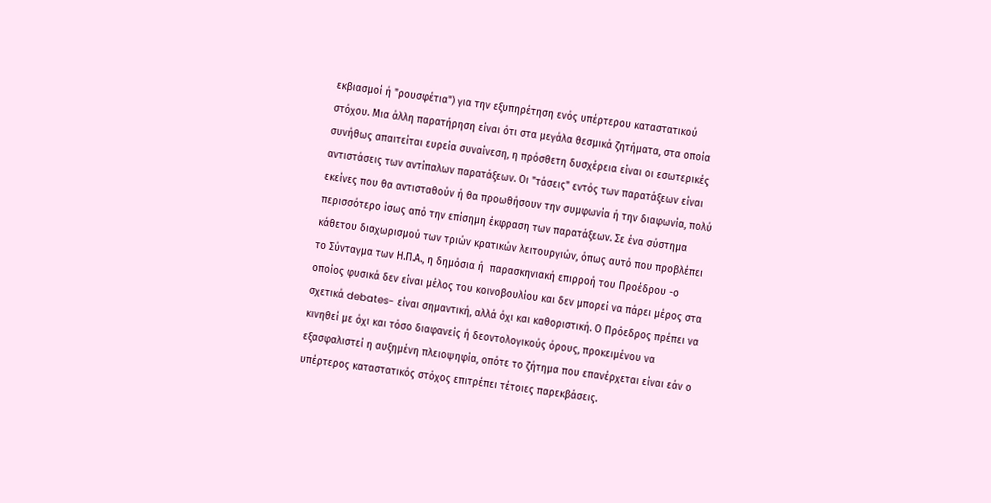εκβιασμοί ή "ρουσφέτια") για την εξυπηρέτηση ενός υπέρτερου καταστατικού στόχου. Μια άλλη παρατήρηση είναι ότι στα μεγάλα θεσμικά ζητήματα, στα οποία συνήθως απαιτείται ευρεία συναίνεση, η πρόσθετη δυσχέρεια είναι οι εσωτερικές αντιστάσεις των αντίπαλων παρατάξεων. Οι "τάσεις" εντός των παρατάξεων είναι εκείνες που θα αντισταθούν ή θα προωθήσουν την συμφωνία ή την διαφωνία, πολύ περισσότερο ίσως από την επίσημη έκφραση των παρατάξεων. Σε ένα σύστημα κάθετου διαχωρισμού των τριών κρατικών λειτουργιών, όπως αυτό που προβλέπει το Σύνταγμα των Η.Π.Α., η δημόσια ή  παρασκηνιακή επιρροή του Προέδρου -ο οποίος φυσικά δεν είναι μέλος του κοινοβουλίου και δεν μπορεί να πάρει μέρος στα σχετικά debates- είναι σημαντική, αλλά όχι και καθοριστική. Ο Πρόεδρος πρέπει να κινηθεί με όχι και τόσο διαφανείς ή δεοντολογικούς όρους, προκειμένου να εξασφαλιστεί η αυξημένη πλειοψηφία, οπότε το ζήτημα που επανέρχεται είναι εάν ο υπέρτερος καταστατικός στόχος επιτρέπει τέτοιες παρεκβάσεις.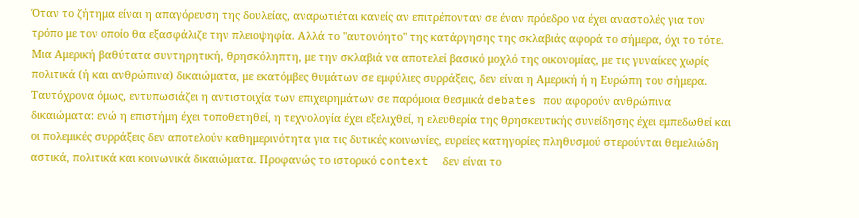Όταν το ζήτημα είναι η απαγόρευση της δουλείας, αναρωτιέται κανείς αν επιτρέπονταν σε έναν πρόεδρο να έχει αναστολές για τον τρόπο με τον οποίο θα εξασφάλιζε την πλειοψηφία. Αλλά το "αυτονόητο" της κατάργησης της σκλαβιάς αφορά το σήμερα, όχι το τότε. Μια Αμερική βαθύτατα συντηρητική, θρησκόληπτη, με την σκλαβιά να αποτελεί βασικό μοχλό της οικονομίας, με τις γυναίκες χωρίς πολιτικά (ή και ανθρώπινα) δικαιώματα, με εκατόμβες θυμάτων σε εμφύλιες συρράξεις, δεν είναι η Αμερική ή η Ευρώπη του σήμερα. Ταυτόχρονα όμως, εντυπωσιάζει η αντιστοιχία των επιχειρημάτων σε παρόμοια θεσμικά debates που αφορούν ανθρώπινα δικαιώματα: ενώ η επιστήμη έχει τοποθετηθεί, η τεχνολογία έχει εξελιχθεί, η ελευθερία της θρησκευτικής συνείδησης έχει εμπεδωθεί και οι πολεμικές συρράξεις δεν αποτελούν καθημερινότητα για τις δυτικές κοινωνίες, ευρείες κατηγορίες πληθυσμού στερούνται θεμελιώδη αστικά, πολιτικά και κοινωνικά δικαιώματα. Προφανώς το ιστορικό context  δεν είναι το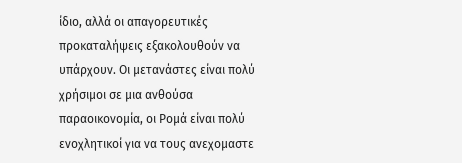ίδιο, αλλά οι απαγορευτικές προκαταλήψεις εξακολουθούν να υπάρχουν. Οι μετανάστες είναι πολύ χρήσιμοι σε μια ανθούσα παραοικονομία, οι Ρομά είναι πολύ ενοχλητικοί για να τους ανεχομαστε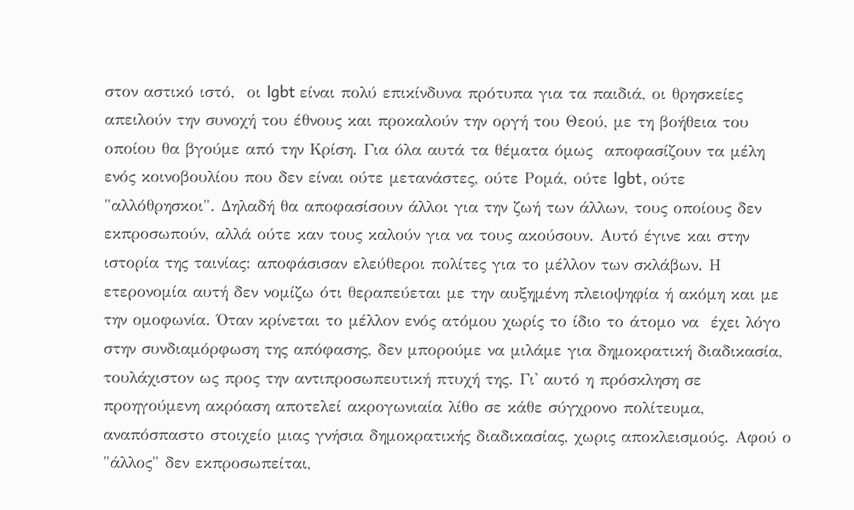στον αστικό ιστό,  οι lgbt είναι πολύ επικίνδυνα πρότυπα για τα παιδιά, οι θρησκείες απειλούν την συνοχή του έθνους και προκαλούν την οργή του Θεού, με τη βοήθεια του οποίου θα βγούμε από την Κρίση. Για όλα αυτά τα θέματα όμως  αποφασίζουν τα μέλη ενός κοινοβουλίου που δεν είναι ούτε μετανάστες, ούτε Ρομά, ούτε lgbt, ούτε "αλλόθρησκοι". Δηλαδή θα αποφασίσουν άλλοι για την ζωή των άλλων, τους οποίους δεν εκπροσωπούν, αλλά ούτε καν τους καλούν για να τους ακούσουν. Αυτό έγινε και στην ιστορία της ταινίας: αποφάσισαν ελεύθεροι πολίτες για το μέλλον των σκλάβων. Η ετερονομία αυτή δεν νομίζω ότι θεραπεύεται με την αυξημένη πλειοψηφία ή ακόμη και με την ομοφωνία. Όταν κρίνεται το μέλλον ενός ατόμου χωρίς το ίδιο το άτομο να  έχει λόγο στην συνδιαμόρφωση της απόφασης, δεν μπορούμε να μιλάμε για δημοκρατική διαδικασία, τουλάχιστον ως προς την αντιπροσωπευτική πτυχή της. Γι' αυτό η πρόσκληση σε προηγούμενη ακρόαση αποτελεί ακρογωνιαία λίθο σε κάθε σύγχρονο πολίτευμα, αναπόσπαστο στοιχείο μιας γνήσια δημοκρατικής διαδικασίας, χωρις αποκλεισμούς. Αφού ο "άλλος" δεν εκπροσωπείται,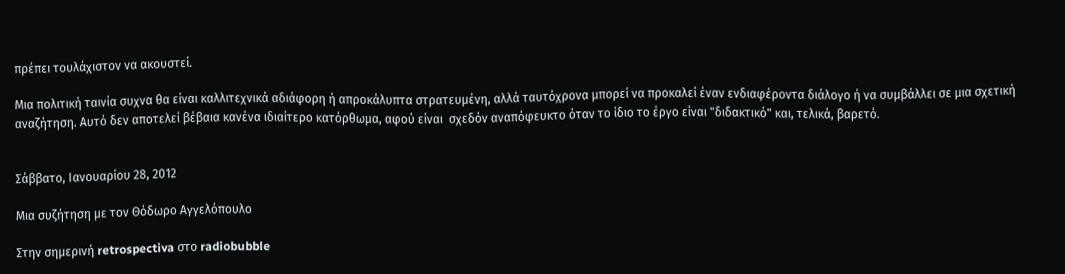πρέπει τουλάχιστον να ακουστεί.

Μια πολιτική ταινία συχνα θα είναι καλλιτεχνικά αδιάφορη ή απροκάλυπτα στρατευμένη, αλλά ταυτόχρονα μπορεί να προκαλεί έναν ενδιαφέροντα διάλογο ή να συμβάλλει σε μια σχετική αναζήτηση. Αυτό δεν αποτελεί βέβαια κανένα ιδιαίτερο κατόρθωμα, αφού είναι  σχεδόν αναπόφευκτο όταν το ίδιο το έργο είναι "διδακτικό" και, τελικά, βαρετό.


Σάββατο, Ιανουαρίου 28, 2012

Μια συζήτηση με τον Θόδωρο Αγγελόπουλο

Στην σημερινή retrospectiva στο radiobubble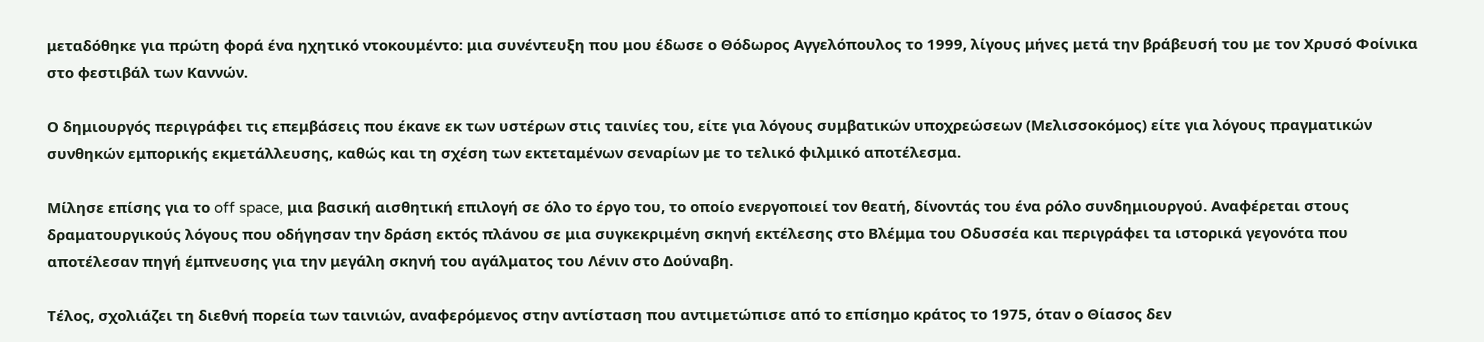μεταδόθηκε για πρώτη φορά ένα ηχητικό ντοκουμέντο: μια συνέντευξη που μου έδωσε ο Θόδωρος Αγγελόπουλος το 1999, λίγους μήνες μετά την βράβευσή του με τον Χρυσό Φοίνικα στο φεστιβάλ των Καννών.

Ο δημιουργός περιγράφει τις επεμβάσεις που έκανε εκ των υστέρων στις ταινίες του, είτε για λόγους συμβατικών υποχρεώσεων (Μελισσοκόμος) είτε για λόγους πραγματικών συνθηκών εμπορικής εκμετάλλευσης, καθώς και τη σχέση των εκτεταμένων σεναρίων με το τελικό φιλμικό αποτέλεσμα.

Μίλησε επίσης για το off space, μια βασική αισθητική επιλογή σε όλο το έργο του, το οποίο ενεργοποιεί τον θεατή, δίνοντάς του ένα ρόλο συνδημιουργού. Αναφέρεται στους δραματουργικούς λόγους που οδήγησαν την δράση εκτός πλάνου σε μια συγκεκριμένη σκηνή εκτέλεσης στο Βλέμμα του Οδυσσέα και περιγράφει τα ιστορικά γεγονότα που αποτέλεσαν πηγή έμπνευσης για την μεγάλη σκηνή του αγάλματος του Λένιν στο Δούναβη.

Τέλος, σχολιάζει τη διεθνή πορεία των ταινιών, αναφερόμενος στην αντίσταση που αντιμετώπισε από το επίσημο κράτος το 1975, όταν ο Θίασος δεν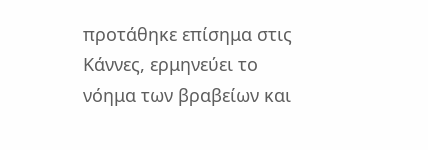προτάθηκε επίσημα στις Κάννες, ερμηνεύει το νόημα των βραβείων και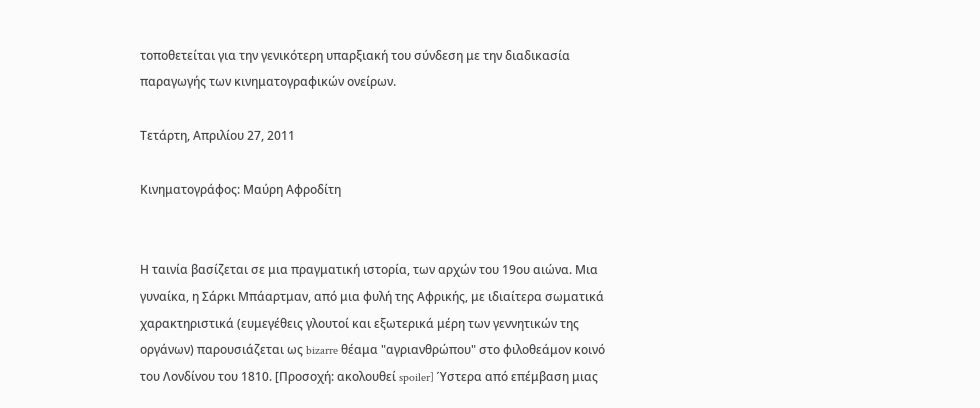τοποθετείται για την γενικότερη υπαρξιακή του σύνδεση με την διαδικασία παραγωγής των κινηματογραφικών ονείρων.

Τετάρτη, Απριλίου 27, 2011

Κινηματογράφος: Μαύρη Αφροδίτη


Η ταινία βασίζεται σε μια πραγματική ιστορία, των αρχών του 19ου αιώνα. Μια γυναίκα, η Σάρκι Μπάαρτμαν, από μια φυλή της Αφρικής, με ιδιαίτερα σωματικά χαρακτηριστικά (ευμεγέθεις γλουτοί και εξωτερικά μέρη των γεννητικών της οργάνων) παρουσιάζεται ως bizarre θέαμα "αγριανθρώπου" στο φιλοθεάμον κοινό του Λονδίνου του 1810. [Προσοχή: ακολουθεί spoiler] Ύστερα από επέμβαση μιας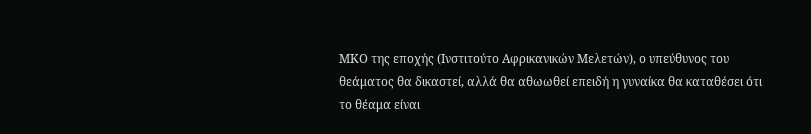ΜΚΟ της εποχής (Ινστιτούτο Αφρικανικών Μελετών), ο υπεύθυνος του θεάματος θα δικαστεί, αλλά θα αθωωθεί επειδή η γυναίκα θα καταθέσει ότι το θέαμα είναι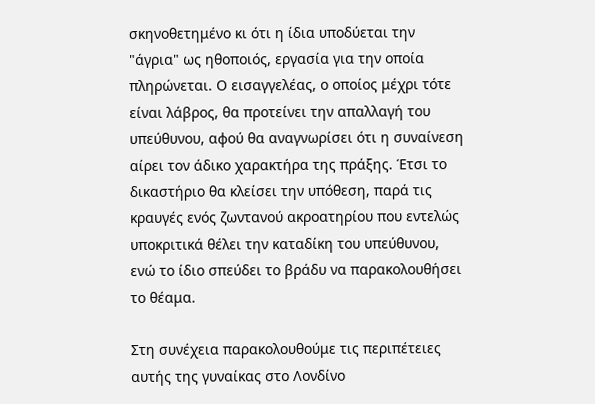σκηνοθετημένο κι ότι η ίδια υποδύεται την "άγρια" ως ηθοποιός, εργασία για την οποία πληρώνεται. Ο εισαγγελέας, ο οποίος μέχρι τότε είναι λάβρος, θα προτείνει την απαλλαγή του υπεύθυνου, αφού θα αναγνωρίσει ότι η συναίνεση αίρει τον άδικο χαρακτήρα της πράξης. Έτσι το δικαστήριο θα κλείσει την υπόθεση, παρά τις κραυγές ενός ζωντανού ακροατηρίου που εντελώς υποκριτικά θέλει την καταδίκη του υπεύθυνου, ενώ το ίδιο σπεύδει το βράδυ να παρακολουθήσει το θέαμα.

Στη συνέχεια παρακολουθούμε τις περιπέτειες αυτής της γυναίκας στο Λονδίνο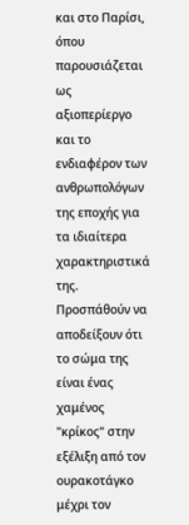και στο Παρίσι, όπου παρουσιάζεται ως αξιοπερίεργο και το ενδιαφέρον των ανθρωπολόγων της εποχής για τα ιδιαίτερα χαρακτηριστικά της. Προσπάθούν να αποδείξουν ότι το σώμα της είναι ένας χαμένος "κρίκος" στην εξέλιξη από τον ουρακοτάγκο μέχρι τον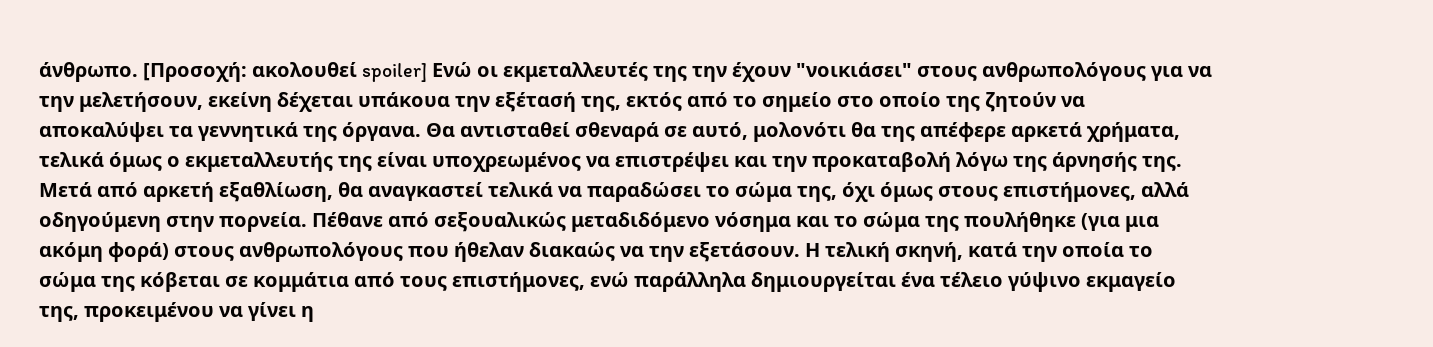άνθρωπο. [Προσοχή: ακολουθεί spoiler] Ενώ οι εκμεταλλευτές της την έχουν "νοικιάσει" στους ανθρωπολόγους για να την μελετήσουν, εκείνη δέχεται υπάκουα την εξέτασή της, εκτός από το σημείο στο οποίο της ζητούν να αποκαλύψει τα γεννητικά της όργανα. Θα αντισταθεί σθεναρά σε αυτό, μολονότι θα της απέφερε αρκετά χρήματα, τελικά όμως ο εκμεταλλευτής της είναι υποχρεωμένος να επιστρέψει και την προκαταβολή λόγω της άρνησής της. Μετά από αρκετή εξαθλίωση, θα αναγκαστεί τελικά να παραδώσει το σώμα της, όχι όμως στους επιστήμονες, αλλά οδηγούμενη στην πορνεία. Πέθανε από σεξουαλικώς μεταδιδόμενο νόσημα και το σώμα της πουλήθηκε (για μια ακόμη φορά) στους ανθρωπολόγους που ήθελαν διακαώς να την εξετάσουν. Η τελική σκηνή, κατά την οποία το σώμα της κόβεται σε κομμάτια από τους επιστήμονες, ενώ παράλληλα δημιουργείται ένα τέλειο γύψινο εκμαγείο της, προκειμένου να γίνει η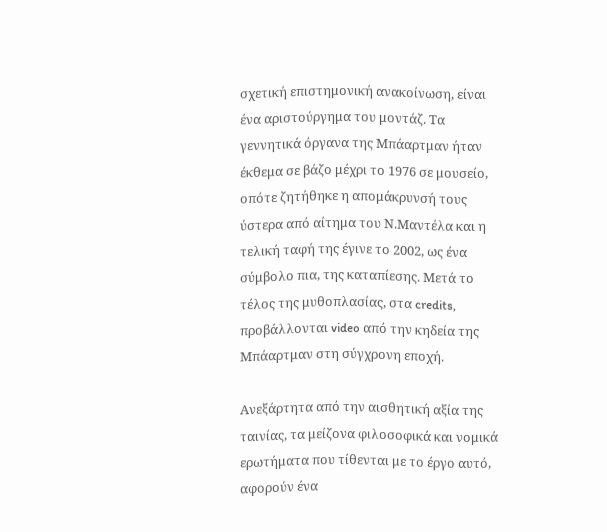σχετική επιστημονική ανακοίνωση, είναι ένα αριστούργημα του μοντάζ. Τα γεννητικά όργανα της Μπάαρτμαν ήταν έκθεμα σε βάζο μέχρι το 1976 σε μουσείο, οπότε ζητήθηκε η απομάκρυνσή τους ύστερα από αίτημα του Ν.Μαντέλα και η τελική ταφή της έγινε το 2002, ως ένα σύμβολο πια, της καταπίεσης. Μετά το τέλος της μυθοπλασίας, στα credits, προβάλλονται video από την κηδεία της Μπάαρτμαν στη σύγχρονη εποχή.

Ανεξάρτητα από την αισθητική αξία της ταινίας, τα μείζονα φιλοσοφικά και νομικά ερωτήματα που τίθενται με το έργο αυτό, αφορούν ένα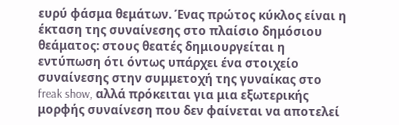ευρύ φάσμα θεμάτων. Ένας πρώτος κύκλος είναι η έκταση της συναίνεσης στο πλαίσιο δημόσιου θεάματος: στους θεατές δημιουργείται η εντύπωση ότι όντως υπάρχει ένα στοιχείο συναίνεσης στην συμμετοχή της γυναίκας στο freak show, αλλά πρόκειται για μια εξωτερικής μορφής συναίνεση που δεν φαίνεται να αποτελεί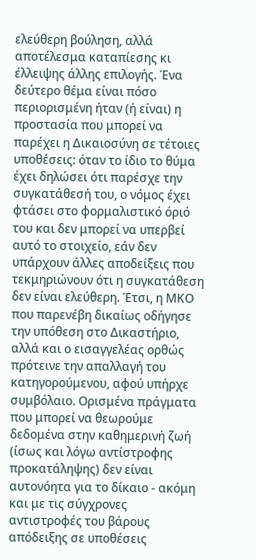ελεύθερη βούληση, αλλά αποτέλεσμα καταπίεσης κι έλλειψης άλλης επιλογής. Ένα δεύτερο θέμα είναι πόσο περιορισμένη ήταν (ή είναι) η προστασία που μπορεί να παρέχει η Δικαιοσύνη σε τέτοιες υποθέσεις: όταν το ίδιο το θύμα έχει δηλώσει ότι παρέσχε την συγκατάθεσή του, ο νόμος έχει φτάσει στο φορμαλιστικό όριό του και δεν μπορεί να υπερβεί αυτό το στοιχείο, εάν δεν υπάρχουν άλλες αποδείξεις που τεκμηριώνουν ότι η συγκατάθεση δεν είναι ελεύθερη. Έτσι, η ΜΚΟ που παρενέβη δικαίως οδήγησε την υπόθεση στο Δικαστήριο, αλλά και ο εισαγγελέας ορθώς πρότεινε την απαλλαγή του κατηγορούμενου, αφού υπήρχε συμβόλαιο. Ορισμένα πράγματα που μπορεί να θεωρούμε δεδομένα στην καθημερινή ζωή (ίσως και λόγω αντίστροφης προκατάληψης) δεν είναι αυτονόητα για το δίκαιο - ακόμη και με τις σύγχρονες αντιστροφές του βάρους απόδειξης σε υποθέσεις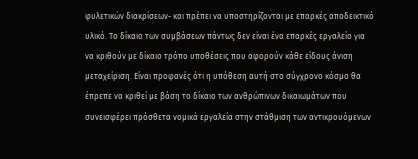φυλετικών διακρίσεων- και πρέπει να υποστηρίζονται με επαρκές αποδεικτικό υλικό. Το δίκαιο των συμβάσεων πάντως δεν είναι ένα επαρκές εργαλείο για να κριθούν με δίκαιο τρόπο υποθέσεις που αφορούν κάθε είδους άνιση μεταχείριση. Είναι προφανές ότι η υπόθεση αυτή στο σύγχρονο κόσμο θα έπρεπε να κριθεί με βάση το δίκαιο των ανθρώπινων δικαιωμάτων που συνεισφέρει πρόσθετα νομικά εργαλεία στην στάθμιση των αντικρουόμενων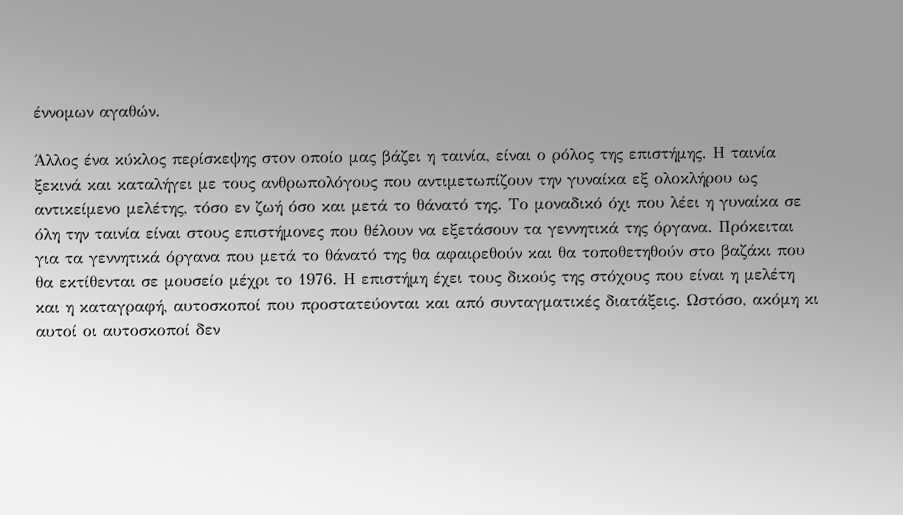έννομων αγαθών.

Άλλος ένα κύκλος περίσκεψης στον οποίο μας βάζει η ταινία, είναι ο ρόλος της επιστήμης. Η ταινία ξεκινά και καταλήγει με τους ανθρωπολόγους που αντιμετωπίζουν την γυναίκα εξ ολοκλήρου ως αντικείμενο μελέτης, τόσο εν ζωή όσο και μετά το θάνατό της. Το μοναδικό όχι που λέει η γυναίκα σε όλη την ταινία είναι στους επιστήμονες που θέλουν να εξετάσουν τα γεννητικά της όργανα. Πρόκειται για τα γεννητικά όργανα που μετά το θάνατό της θα αφαιρεθούν και θα τοποθετηθούν στο βαζάκι που θα εκτίθενται σε μουσείο μέχρι το 1976. Η επιστήμη έχει τους δικούς της στόχους που είναι η μελέτη και η καταγραφή, αυτοσκοποί που προστατεύονται και από συνταγματικές διατάξεις. Ωστόσο, ακόμη κι αυτοί οι αυτοσκοποί δεν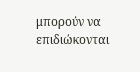μπορούν να επιδιώκονται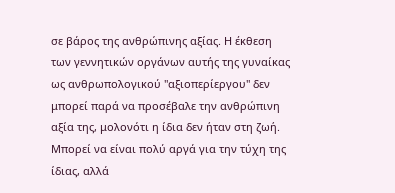σε βάρος της ανθρώπινης αξίας. Η έκθεση των γεννητικών οργάνων αυτής της γυναίκας ως ανθρωπολογικού "αξιοπερίεργου" δεν μπορεί παρά να προσέβαλε την ανθρώπινη αξία της, μολονότι η ίδια δεν ήταν στη ζωή. Μπορεί να είναι πολύ αργά για την τύχη της ίδιας, αλλά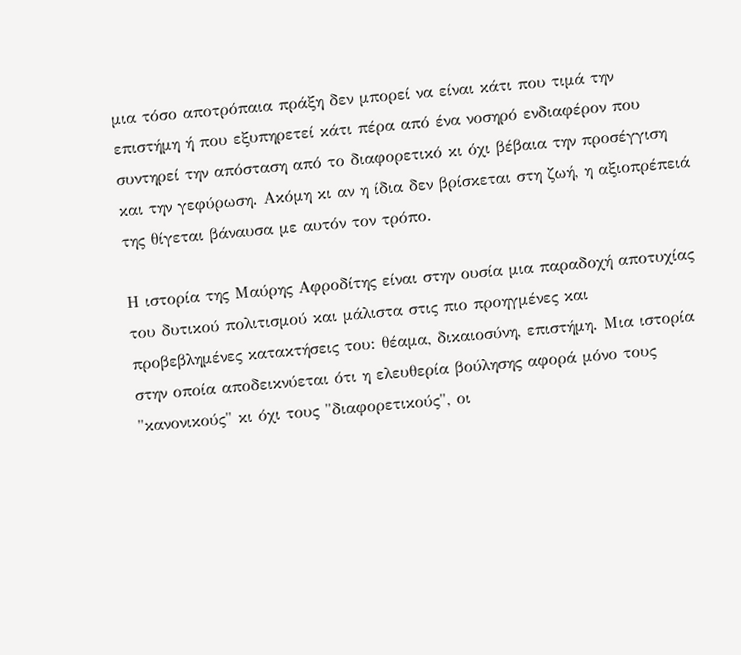μια τόσο αποτρόπαια πράξη δεν μπορεί να είναι κάτι που τιμά την επιστήμη ή που εξυπηρετεί κάτι πέρα από ένα νοσηρό ενδιαφέρον που συντηρεί την απόσταση από το διαφορετικό κι όχι βέβαια την προσέγγιση και την γεφύρωση. Ακόμη κι αν η ίδια δεν βρίσκεται στη ζωή, η αξιοπρέπειά της θίγεται βάναυσα με αυτόν τον τρόπο.

Η ιστορία της Μαύρης Αφροδίτης είναι στην ουσία μια παραδοχή αποτυχίας του δυτικού πολιτισμού και μάλιστα στις πιο προηγμένες και προβεβλημένες κατακτήσεις του: θέαμα, δικαιοσύνη, επιστήμη. Μια ιστορία στην οποία αποδεικνύεται ότι η ελευθερία βούλησης αφορά μόνο τους "κανονικούς" κι όχι τους "διαφορετικούς", οι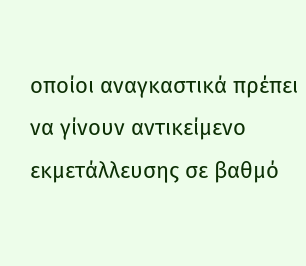οποίοι αναγκαστικά πρέπει να γίνουν αντικείμενο εκμετάλλευσης σε βαθμό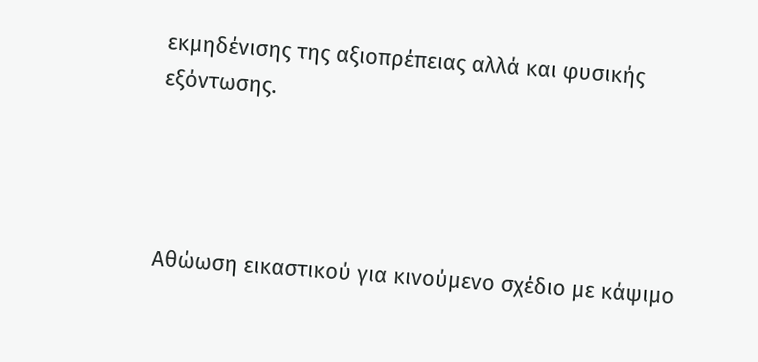εκμηδένισης της αξιοπρέπειας αλλά και φυσικής εξόντωσης.




Αθώωση εικαστικού για κινούμενο σχέδιο με κάψιμο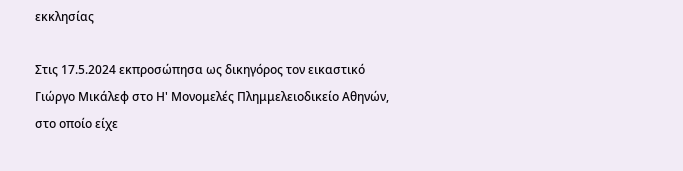εκκλησίας

Στις 17.5.2024 εκπροσώπησα ως δικηγόρος τον εικαστικό Γιώργο Μικάλεφ στο Η' Μονομελές Πλημμελειοδικείο Αθηνών, στο οποίο είχε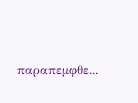παραπεμφθε...